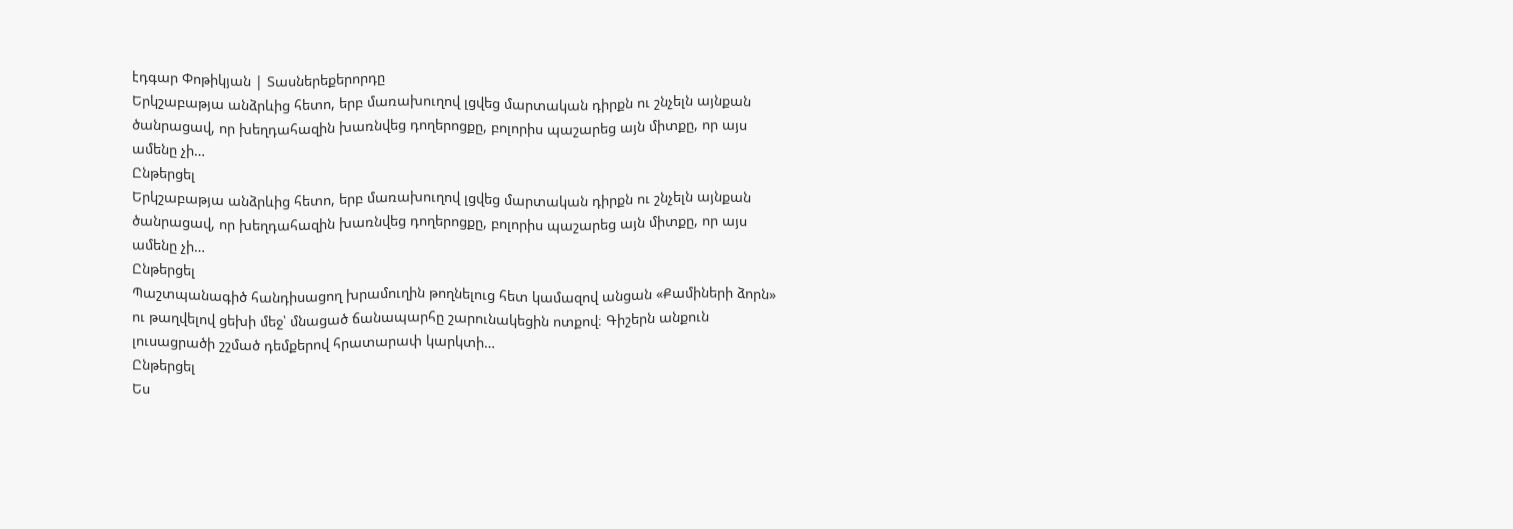էդգար Փոթիկյան | Տասներեքերորդը
Երկշաբաթյա անձրևից հետո, երբ մառախուղով լցվեց մարտական դիրքն ու շնչելն այնքան ծանրացավ, որ խեղդահազին խառնվեց դողերոցքը, բոլորիս պաշարեց այն միտքը, որ այս ամենը չի…
Ընթերցել
Երկշաբաթյա անձրևից հետո, երբ մառախուղով լցվեց մարտական դիրքն ու շնչելն այնքան ծանրացավ, որ խեղդահազին խառնվեց դողերոցքը, բոլորիս պաշարեց այն միտքը, որ այս ամենը չի…
Ընթերցել
Պաշտպանագիծ հանդիսացող խրամուղին թողնելուց հետ կամազով անցան «Քամիների ձորն» ու թաղվելով ցեխի մեջ՝ մնացած ճանապարհը շարունակեցին ոտքով։ Գիշերն անքուն լուսացրածի շշմած դեմքերով հրատարափ կարկտի…
Ընթերցել
Ես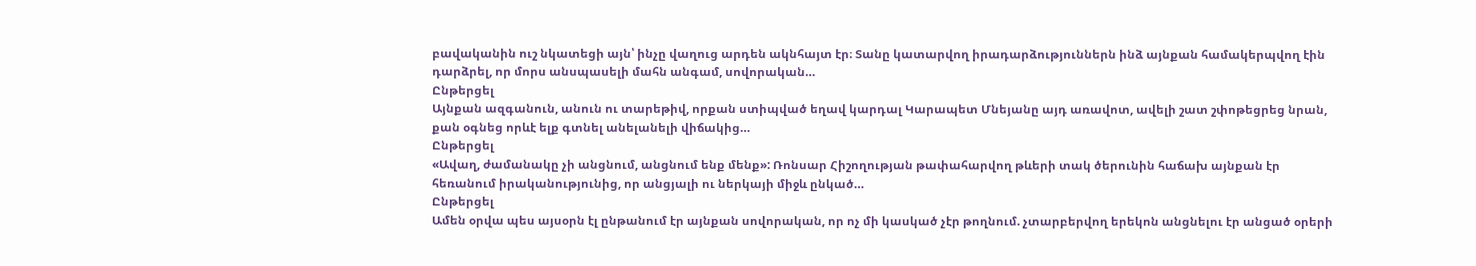բավականին ուշ նկատեցի այն՝ ինչը վաղուց արդեն ակնհայտ էր։ Տանը կատարվող իրադարձություններն ինձ այնքան համակերպվող էին դարձրել, որ մորս անսպասելի մահն անգամ, սովորական…
Ընթերցել
Այնքան ազգանուն, անուն ու տարեթիվ, որքան ստիպված եղավ կարդալ Կարապետ Մնեյանը այդ առավոտ, ավելի շատ շփոթեցրեց նրան, քան օգնեց որևէ ելք գտնել անելանելի վիճակից…
Ընթերցել
«Ավաղ, ժամանակը չի անցնում, անցնում ենք մենք»: Ռոնսար Հիշողության թափահարվող թևերի տակ ծերունին հաճախ այնքան էր հեռանում իրականությունից, որ անցյալի ու ներկայի միջև ընկած…
Ընթերցել
Ամեն օրվա պես այսօրն էլ ընթանում էր այնքան սովորական, որ ոչ մի կասկած չէր թողնում. չտարբերվող երեկոն անցնելու էր անցած օրերի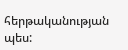հերթականության պես: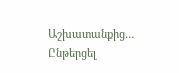Աշխատանքից…
Ընթերցել